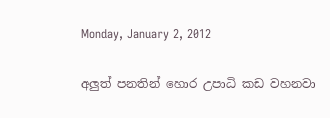Monday, January 2, 2012

අලුත් පනතින් හොර උපාධි කඩ වහනවා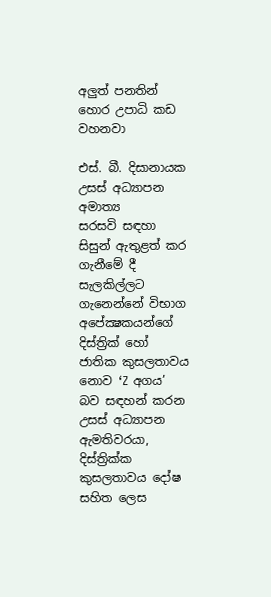අලුත් පනතින් හොර උපාධි කඩ වහනවා

එස්. බී. දිසානායක
උසස් අධ්‍යාපන අමාත්‍ය
සරසවි සඳහා සිසුන් ඇතුළත් කර ගැනීමේ දී සැලකිල්ලට ගැනෙන්නේ විභාග අපේක්‍ෂකයන්ගේ දිස්ත්‍රික් හෝ ජාතික කුසලතාවය නොව ‘Z අගය’ බව සඳහන් කරන උසස් අධ්‍යාපන ඇමතිවරයා, දිස්ත්‍රික්ක කුසලතාවය දෝෂ සහිත ලෙස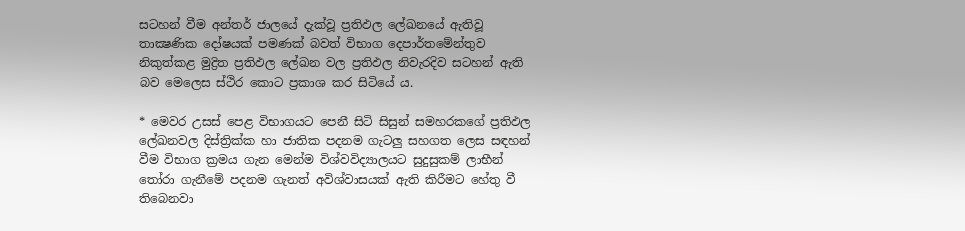සටහන් වීම අන්තර් ජාලයේ දැක්වූ ප්‍රතිඵල ලේඛනයේ ඇතිවූ තාක්‍ෂණික දෝෂයක් පමණක් බවත් විභාග දෙපාර්තමේන්තුව නිකුත්කළ මුද්‍රිත ප්‍රතිඵල ලේඛන වල ප්‍රතිඵල නිවැරදිව සටහන් ඇති බව මෙලෙස ස්ථිර කොට ප්‍රකාශ කර සිටියේ ය.

* මෙවර උසස් පෙළ විභාගයට පෙනී සිටි සිසුන් සමහරකගේ ප්‍රතිඵල ලේඛනවල දිස්ත්‍රික්ක හා ජාතික පදනම ගැටලු සහගත ලෙස සඳහන් වීම විභාග ක්‍රමය ගැන මෙන්ම විශ්වවිද්‍යාලයට සුදුසුකම් ලාභීන් තෝරා ගැනීමේ පදනම ගැනත් අවිශ්වාසයක් ඇති කිරීමට හේතු වී තිබෙනවා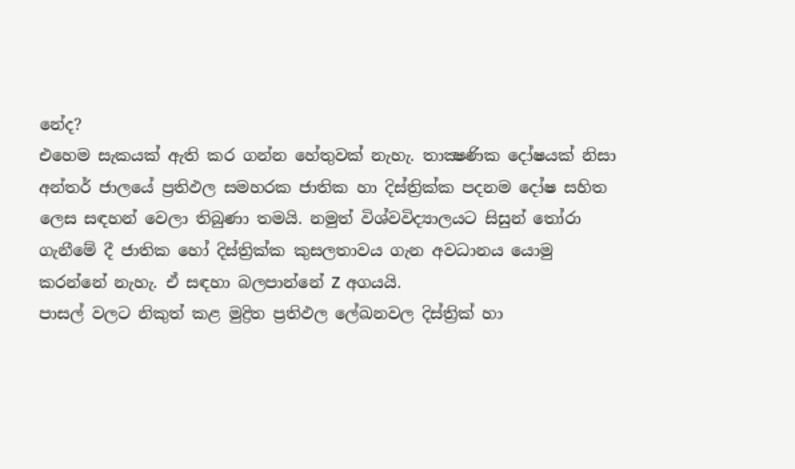නේද?
එහෙම සැකයක් ඇති කර ගන්න හේතුවක් නැහැ. තාක්‍ෂණික දෝෂයක් නිසා අන්තර් ජාලයේ ප්‍රතිඵල සමහරක ජාතික හා දිස්ත්‍රික්ක පදනම දෝෂ සහිත ලෙස සඳහන් වෙලා තිබුණා තමයි. නමුත් විශ්වවිද්‍යාලයට සිසුන් තෝරා ගැනීමේ දී ජාතික හෝ දිස්ත්‍රික්ක කුසලතාවය ගැන අවධානය යොමු කරන්නේ නැහැ. ඒ සඳහා බලපාන්නේ Z අගයයි.
පාසල් වලට නිකුත් කළ මුද්‍රිත ප්‍රතිඵල ලේඛනවල දිස්ත්‍රික් හා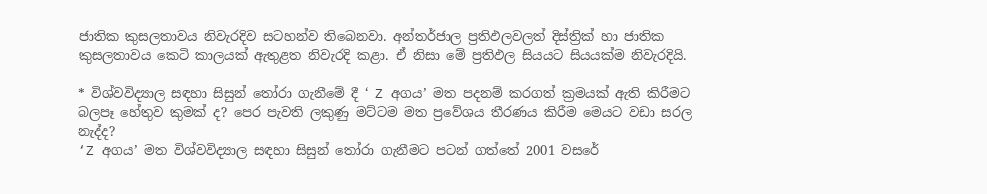ජාතික කුසලතාවය නිවැරදිව සටහන්ව තිබෙනවා. අන්තර්ජාල ප්‍රතිඵලවලත් දිස්ත්‍රික් හා ජාතික කුසලතාවය කෙටි කාලයක් ඇතුළත නිවැරදි කළා. ඒ නිසා මේ ප්‍රතිඵල සියයට සියයක්ම නිවැරදියි.

* විශ්වවිද්‍යාල සඳහා සිසුන් තෝරා ගැනීමේ දී ‘ Z අගය’ මත පදනම් කරගත් ක්‍රමයක් ඇති කිරීමට බලපෑ හේතුව කුමක් ද? පෙර පැවති ලකුණු මට්ටම මත ප්‍රවේශය තීරණය කිරීම මෙයට වඩා සරල නැද්ද?
‘Z අගය’ මත විශ්වවිද්‍යාල සඳහා සිසුන් තෝරා ගැනීමට පටන් ගත්තේ 2001 වසරේ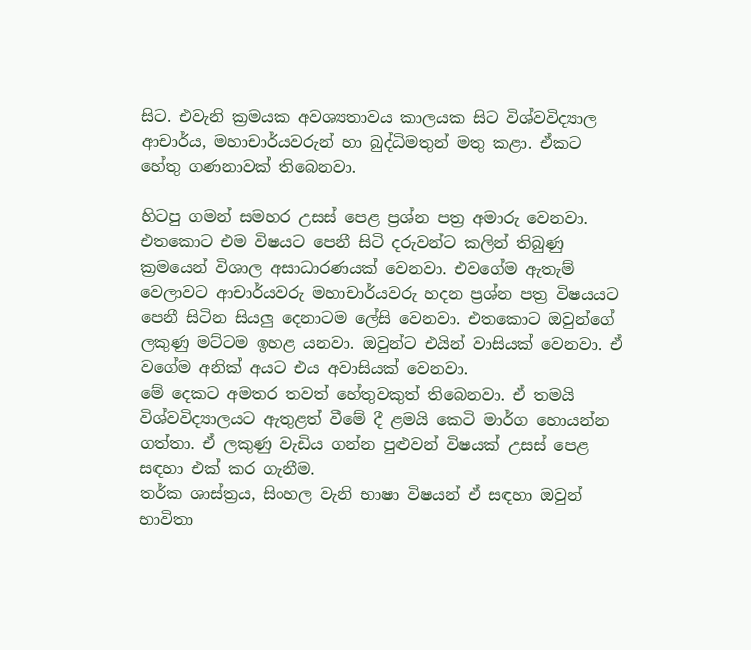සිට. එවැනි ක්‍රමයක අවශ්‍යතාවය කාලයක සිට විශ්වවිද්‍යාල ආචාර්ය, මහාචාර්යවරුන් හා බුද්ධිමතුන් මතු කළා. ඒකට හේතු ගණනාවක් තිබෙනවා.

හිටපු ගමන් සමහර උසස් පෙළ ප්‍රශ්න පත්‍ර අමාරු වෙනවා. එතකොට එම විෂයට පෙනී සිටි දරුවන්ට කලින් තිබුණු ක්‍රමයෙන් විශාල අසාධාරණයක් වෙනවා. එවගේම ඇතැම් වෙලාවට ආචාර්යවරු මහාචාර්යවරු හදන ප්‍රශ්න පත්‍ර විෂයයට පෙනී සිටින සියලු දෙනාටම ලේසි වෙනවා. එතකොට ඔවුන්ගේ ලකුණු මට්ටම ඉහළ යනවා. ඔවුන්ට එයින් වාසියක් වෙනවා. ඒ වගේම අනික් අයට එය අවාසියක් වෙනවා.
මේ දෙකට අමතර තවත් හේතුවකුත් තිබෙනවා. ඒ තමයි විශ්වවිද්‍යාලයට ඇතුළත් වීමේ දී ළමයි කෙටි මාර්ග හොයන්න ගත්තා. ඒ ලකුණු වැඩිය ගන්න පුළුවන් විෂයක් උසස් පෙළ සඳහා එක් කර ගැනීම.
තර්ක ශාස්ත්‍රය, සිංහල වැනි භාෂා විෂයන් ඒ සඳහා ඔවුන් භාවිතා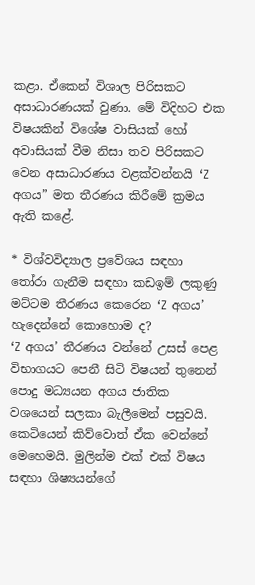කළා. ඒකෙන් විශාල පිරිසකට අසාධාරණයක් වුණා. මේ විදිහට එක විෂයකින් විශේෂ වාසියක් හෝ අවාසියක් වීම නිසා තව පිරිසකට වෙන අසාධාරණය වළක්වන්නයි ‘Z අගය” මත තීරණය කිරීමේ ක්‍රමය ඇති කළේ.

* විශ්වවිද්‍යාල ප්‍රවේශය සඳහා තෝරා ගැනීම සඳහා කඩඉම් ලකුණු මට්ටම තීරණය කෙරෙන ‘Z අගය’ හැදෙන්නේ කොහොම ද?
‘Z අගය’ තීරණය වන්නේ උසස් පෙළ විභාගයට පෙනී සිටි විෂයන් තුනෙන් පොදු මධ්‍යයන අගය ජාතික වශයෙන් සලකා බැලීමෙන් පසුවයි.
කෙටියෙන් කිව්වොත් ඒක වෙන්නේ මෙහෙමයි. මුලින්ම එක් එක් විෂය සඳහා ශිෂ්‍යයන්ගේ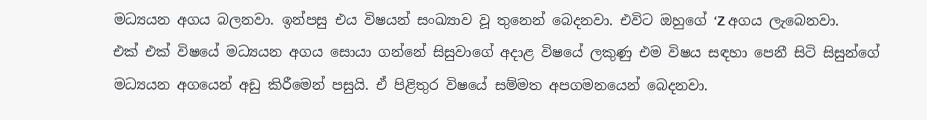මධ්‍යයන අගය බලනවා. ඉන්පසු එය විෂයන් සංඛ්‍යාව වූ තුනෙන් බෙදනවා. එවිට ඔහුගේ ‘Z අගය ලැබෙනවා.
එක් එක් විෂයේ මධ්‍යයන අගය සොයා ගන්නේ සිසුවාගේ අදාළ විෂයේ ලකුණු එම විෂය සඳහා පෙනී සිටි සිසුන්ගේ මධ්‍යයන අගයෙන් අඩු කිරීමෙන් පසුයි. ඒ පිළිතුර විෂයේ සම්මත අපගමනයෙන් බෙදනවා.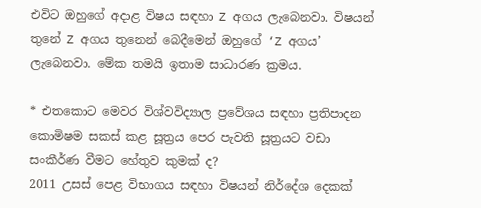එවිට ඔහුගේ අදාළ විෂය සඳහා Z අගය ලැබෙනවා. විෂයන් තුනේ Z අගය තුනෙන් බෙදීමෙන් ඔහුගේ ‘Z අගය’ ලැබෙනවා. මේක තමයි ඉතාම සාධාරණ ක්‍රමය.

* එතකොට මෙවර විශ්වවිද්‍යාල ප්‍රවේශය සඳහා ප්‍රතිපාදන කොමිෂම සකස් කළ සූත්‍රය පෙර පැවති සූත්‍රයට වඩා සංකීර්ණ වීමට හේතුව කුමක් ද?
2011 උසස් පෙළ විභාගය සඳහා විෂයන් නිර්දේශ දෙකක්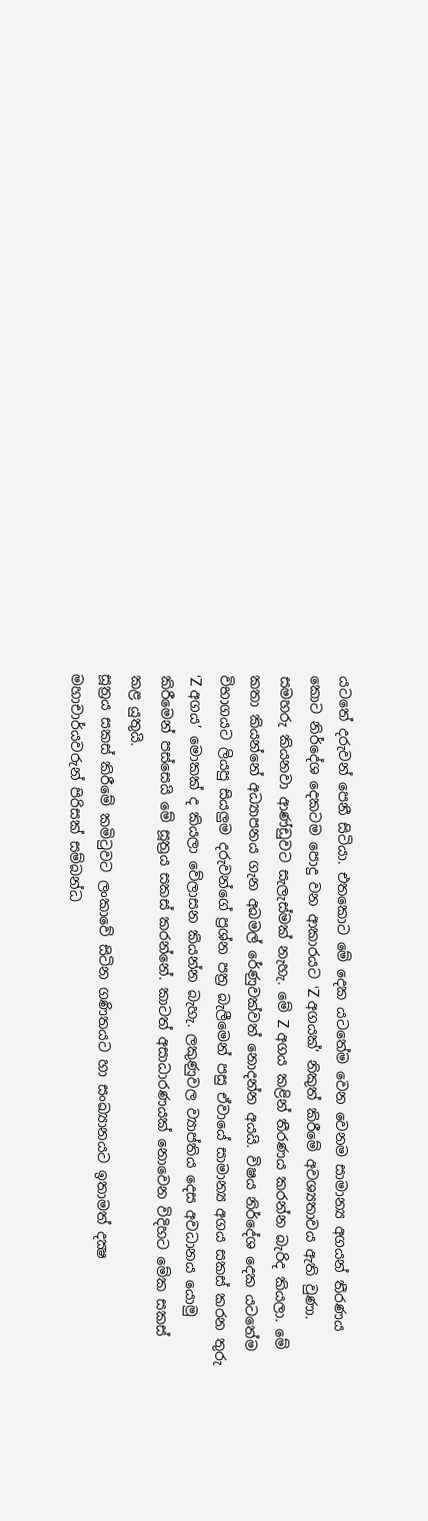යටතේ දරුවන් පෙනී සිටියා. එතකොට මේ දෙක යටතේම වෙන වෙනම සාමාන්‍ය අගයන් තීරණය කොට නිර්දේශ දෙකටම පොදු වන ආකාරයට ‘Z අගයක්’ නිකුත් කිරීමේ අවශ්‍යතාවය ඇති වුණා.
සමහරු කියනවා ආණ්ඩුවට සැලැස්මක් නැහැ. මේ Z අගය කළින් තීරණය කරන්න බැරිද කියලා. මේ කතා කියන්නේ අධ්‍යාපනය ගැන අබමල් රේණුවක්වත් නොදන්න අයයි. විෂය නිර්දේශ දෙක යටතේම විභාගයට ලියපු සියලුම දරුවන්ගේ ප්‍රශ්න පත්‍ර බැලීමෙන් පසු ඒවායේ සාමාන්‍ය අගය සකස් කරන තුරු ‘Z අගය’ මොකක් ද කියලා වේලාසන කියන්න බැහැ. ලකුණුවල ව්‍යාප්තිය දෙස අවධානය යොමු කිරීමෙන් පස්සෙයි මේ සූත්‍රය සකස් කරන්නේ. කාටත් අසාධාරණයක් නොවෙන විදිහට මේක සකස් කළ යුතුයි.
සූත්‍රය සකස් කිරීමේ කමිටුවට ලංකාවේ සිටින ගණිතයට හා සංඛ්‍යානයට ඉතාමත් දක්‍ෂ මහාචාර්යවරුන් පිරිසක් සම්බන්ධ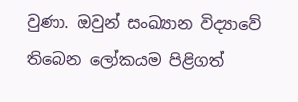වුණා. ඔවුන් සංඛ්‍යාන විද්‍යාවේ තිබෙන ලෝකයම පිළිගත්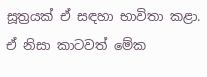සූත්‍රයක් ඒ සඳහා භාවිතා කළා. ඒ නිසා කාටවත් මේක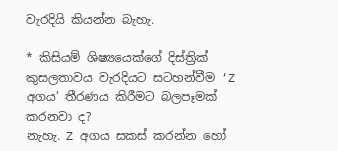වැරදියි කියන්න බැහැ.

* කිසියම් ශිෂ්‍යයෙක්ගේ දිස්ත්‍රික් කුසලතාවය වැරදියට සටහන්වීම ‘Z අගය’ තීරණය කිරීමට බලපෑමක් කරනවා ද?
නැහැ. Z අගය සකස් කරන්න හෝ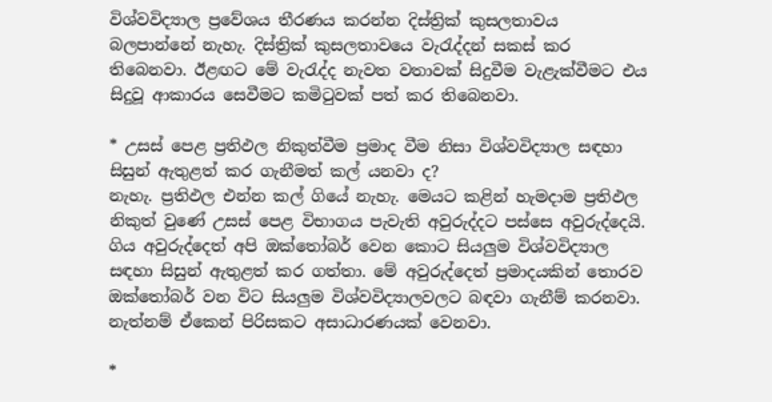විශ්වවිද්‍යාල ප්‍රවේශය තීරණය කරන්න දිස්ත්‍රික් කුසලතාවය බලපාන්නේ නැහැ. දිස්ත්‍රික් කුසලතාවයෙ වැරැද්දන් සකස් කර තිබෙනවා. ඊළඟට මේ වැරැද්ද නැවත වතාවක් සිදුවීම වැළැක්වීමට එය සිදුවූ ආකාරය සෙවීමට කමිටුවක් පත් කර තිබෙනවා.

* උසස් පෙළ ප්‍රතිඵල නිකුත්වීම ප්‍රමාද වීම නිසා විශ්වවිද්‍යාල සඳහා සිසුන් ඇතුළත් කර ගැනීමත් කල් යනවා ද?
නැහැ. ප්‍රතිඵල එන්න කල් ගියේ නැහැ. මෙයට කළින් හැමදාම ප්‍රතිඵල නිකුත් වුණේ උසස් පෙළ විභාගය පැවැති අවුරුද්දට පස්සෙ අවුරුද්දෙයි. ගිය අවුරුද්දෙත් අපි ඔක්තෝබර් වෙන කොට සියලුම විශ්වවිද්‍යාල සඳහා සිසුන් ඇතුළත් කර ගත්තා. මේ අවුරුද්දෙත් ප්‍රමාදයකින් තොරව ඔක්තෝබර් වන විට සියලුම විශ්වවිද්‍යාලවලට බඳවා ගැනීම් කරනවා. නැත්නම් ඒකෙන් පිරිසකට අසාධාරණයක් වෙනවා.

*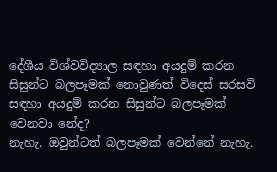දේශීය විශ්වවිද්‍යාල සඳහා අයදුම් කරන සිසුන්ට බලපෑමක් නොවුණත් විදෙස් සරසවි සඳහා අයදුම් කරන සිසුන්ට බලපෑමක් වෙනවා නේද?
නැහැ. ඔවුන්ටත් බලපෑමක් වෙන්නේ නැහැ.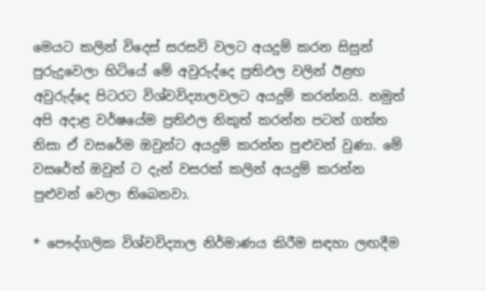මෙයට කලින් විදෙස් සරසවි වලට අයදුම් කරන සිසුන් පුරුදුවෙලා හිටියේ මේ අවුරුද්දෙ ප්‍රතිඵල වලින් ඊළඟ අවුරුද්දෙ පිටරට විශ්වවිද්‍යාලවලට අයදුම් කරන්නයි. නමුත් අපි අදාළ වර්ෂයේම ප්‍රතිඵල නිකුත් කරන්න පටන් ගත්ත නිසා ඒ වසරේම ඔවුන්ට අයදුම් කරන්න පුළුවන් වුණා. මේ වසරේත් ඔවුන් ට දැන් වසරක් කලින් අයදුම් කරන්න පුළුවන් වෙලා තිබෙනවා.

* පෞද්ගලික විශ්වවිද්‍යාල නිර්මාණය කිරීම සඳහා ලඟදීම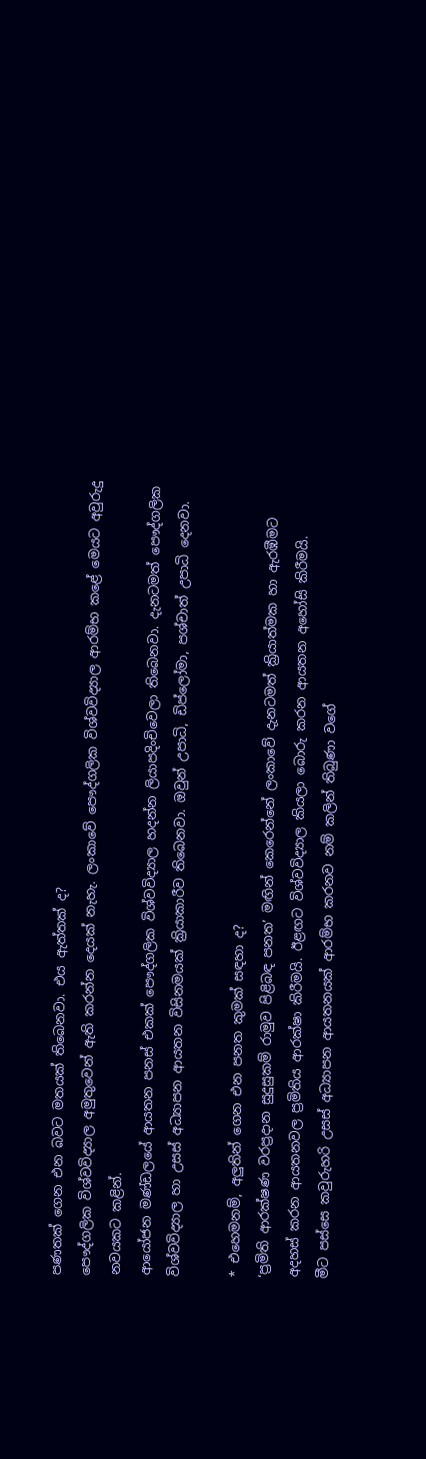පණතක් ගෙන එන බවට මතයක් තිබෙනවා. එය ඇත්තක් ද?
පෞද්ගලික විශ්වවිද්‍යාල අමුතුවෙන් ඇති කරන්න දෙයක් නැහැ. ලංකාවේ පෞද්ගලික විශ්වවිද්‍යාල ආරම්භ කළේ මෙයට අවුරුදු නවයකට කළින්.
ආයෝජන මණ්ඩලයේ ආයතන පනස් එකක් පෞද්ගලික විශ්වවිද්‍යාල හදන්න ලියාපදිංචිවෙලා තිබෙනවා. දැනටමත් පෞද්ගලික විශ්වවිද්‍යාල හා උසස් අධ්‍යාපන ආයතන විසිනමයක් ක්‍රියාකාරීව තිබෙනවා. ඔවුන් උපාධි, ඩිප්ලෝමා, පශ්චාත් උපාධි දෙනවා.

* එහෙමනම්, අලුතින් ගෙන එන පනත කුමක් සඳහා ද?
‘ප්‍රමිති ආරක්ෂණ වරප්‍රදාන සුදුසුකම් රාමුව පිළිබඳ පනත’ මඟින් කෙරෙන්නේ ලංකාවේ දැනටමත් ක්‍රියාත්මක හා ඇරඹීමට අදහස් කරන ආයතනවල ප්‍රමිතිය ආරක්ෂා කිරීමයි. ඊළඟට විශ්වවිද්‍යාල කියලා බොරු කරන ආයතන අහෝසි කිරීමයි.
මීට පස්සෙ කවුරුහරි උසස් අධ්‍යාපන ආයතනයක් ආරම්භ කරනව නම් කලින් තිබුණා වගේ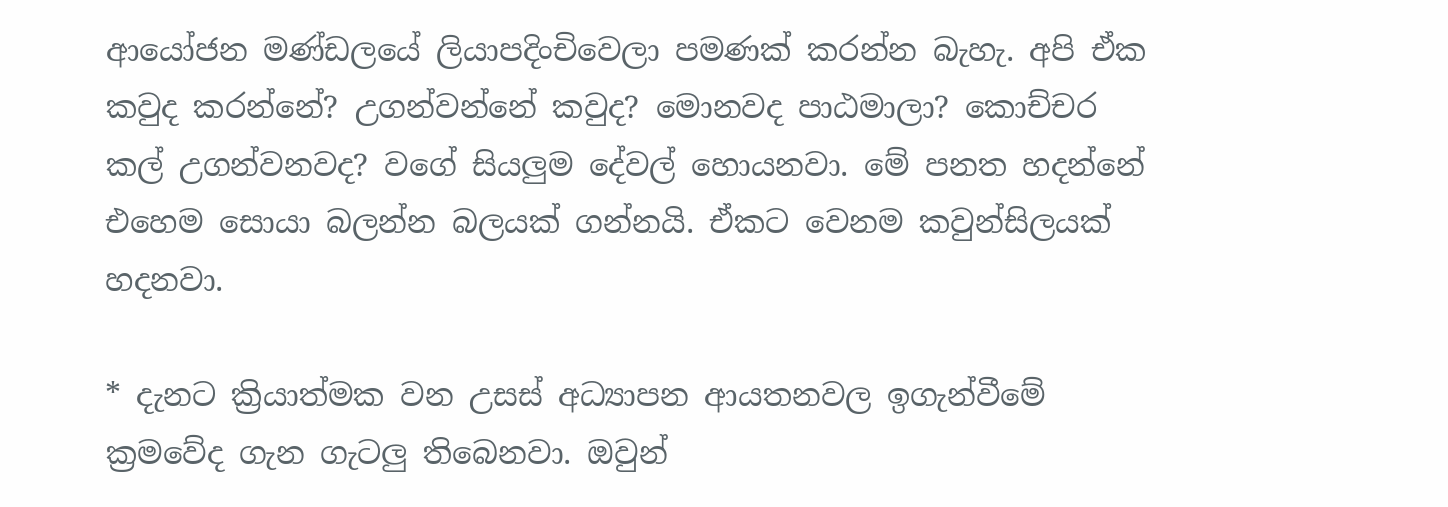ආයෝජන මණ්ඩලයේ ලියාපදිංචිවෙලා පමණක් කරන්න බැහැ. අපි ඒක කවුද කරන්නේ? උගන්වන්නේ කවුද? මොනවද පාඨමාලා? කොච්චර කල් උගන්වනවද? වගේ සියලුම දේවල් හොයනවා. මේ පනත හදන්නේ එහෙම සොයා බලන්න බලයක් ගන්නයි. ඒකට වෙනම කවුන්සිලයක් හදනවා.

* දැනට ක්‍රියාත්මක වන උසස් අධ්‍යාපන ආයතනවල ඉගැන්වීමේ ක්‍රමවේද ගැන ගැටලු තිබෙනවා. ඔවුන්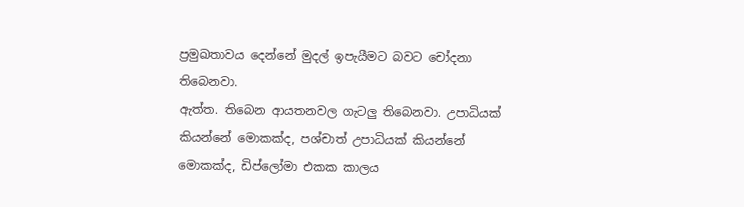ප්‍රමුඛතාවය දෙන්නේ මුදල් ඉපැයීමට බවට චෝදනා තිබෙනවා.
ඇත්ත. තිබෙන ආයතනවල ගැටලු තිබෙනවා. උපාධියක් කියන්නේ මොකක්ද, පශ්චාත් උපාධියක් කියන්නේ මොකක්ද, ඩිප්ලෝමා එකක කාලය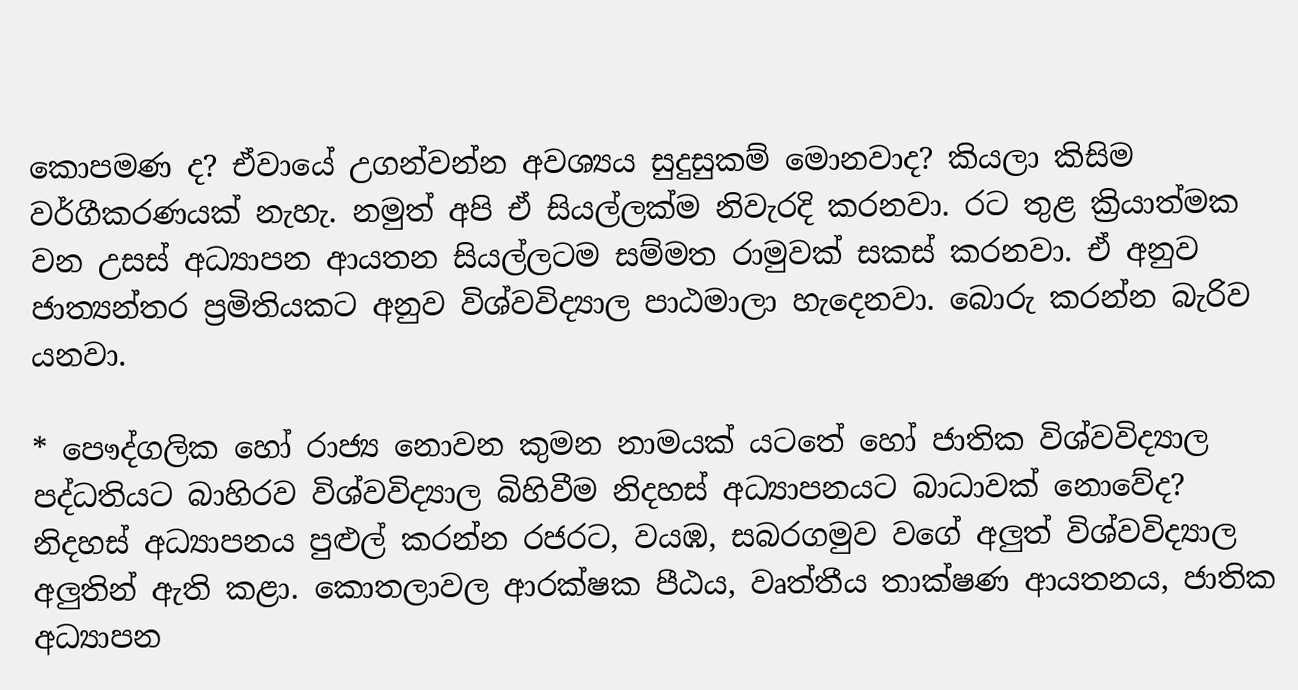කොපමණ ද? ඒවායේ උගන්වන්න අවශ්‍යය සුදුසුකම් මොනවාද? කියලා කිසිම වර්ගීකරණයක් නැහැ. නමුත් අපි ඒ සියල්ලක්ම නිවැරදි කරනවා. රට තුළ ක්‍රියාත්මක වන උසස් අධ්‍යාපන ආයතන සියල්ලටම සම්මත රාමුවක් සකස් කරනවා. ඒ අනුව ජාත්‍යන්තර ප්‍රමිතියකට අනුව විශ්වවිද්‍යාල පාඨමාලා හැදෙනවා. බොරු කරන්න බැරිව යනවා.

* පෞද්ගලික හෝ රාජ්‍ය නොවන කුමන නාමයක් යටතේ හෝ ජාතික විශ්වවිද්‍යාල පද්ධතියට බාහිරව විශ්වවිද්‍යාල බිහිවීම නිදහස් අධ්‍යාපනයට බාධාවක් නොවේද?
නිදහස් අධ්‍යාපනය පුළුල් කරන්න රජරට, වයඹ, සබරගමුව වගේ අලුත් විශ්වවිද්‍යාල අලුතින් ඇති කළා. කොතලාවල ආරක්ෂක පීඨය, වෘත්තීය තාක්ෂණ ආයතනය, ජාතික අධ්‍යාපන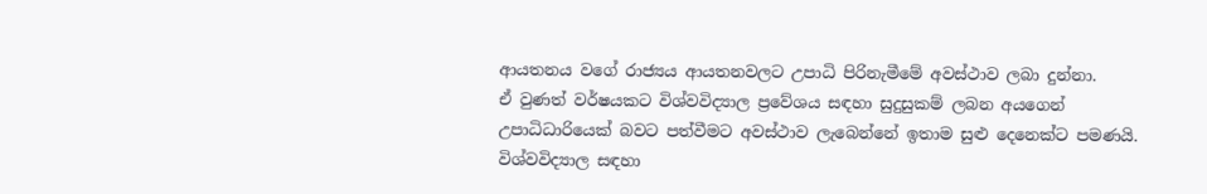ආයතනය වගේ රාජ්‍යය ආයතනවලට උපාධි පිරිනැමීමේ අවස්ථාව ලබා දුන්නා.
ඒ වුණත් වර්ෂයකට විශ්වවිද්‍යාල ප්‍රවේශය සඳහා සුදුසුකම් ලබන අයගෙන් උපාධිධාරියෙක් බවට පත්වීමට අවස්ථාව ලැබෙන්නේ ඉතාම සුළු දෙනෙක්ට පමණයි.
විශ්වවිද්‍යාල සඳහා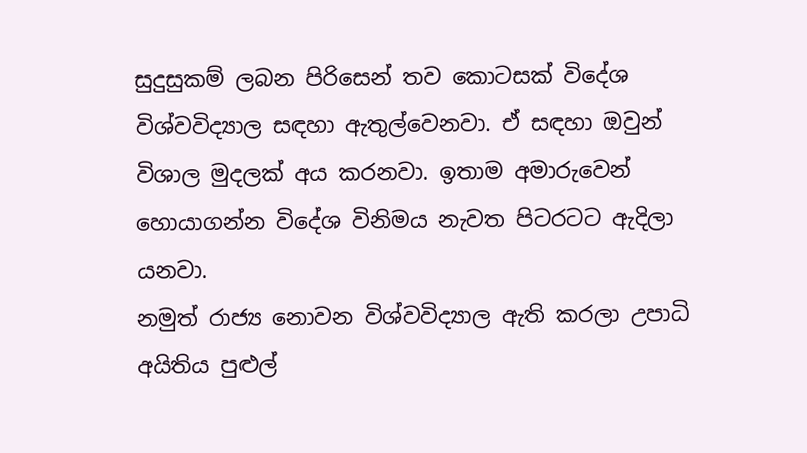සුදුසුකම් ලබන පිරිසෙන් තව කොටසක් විදේශ විශ්වවිද්‍යාල සඳහා ඇතුල්වෙනවා. ඒ සඳහා ඔවුන් විශාල මුදලක් අය කරනවා. ඉතාම අමාරුවෙන් හොයාගන්න විදේශ විනිමය නැවත පිටරටට ඇදිලා යනවා.
නමුත් රාජ්‍ය නොවන විශ්වවිද්‍යාල ඇති කරලා උපාධි අයිතිය පුළුල්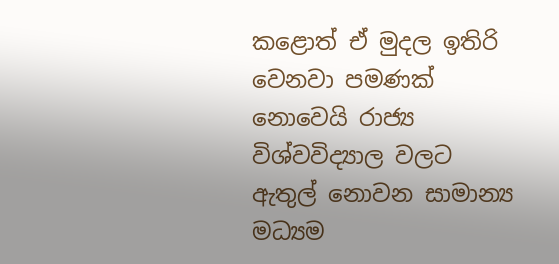කළොත් ඒ මුදල ඉතිරි වෙනවා පමණක් නොවෙයි රාජ්‍ය විශ්වවිද්‍යාල වලට ඇතුල් නොවන සාමාන්‍ය මධ්‍යම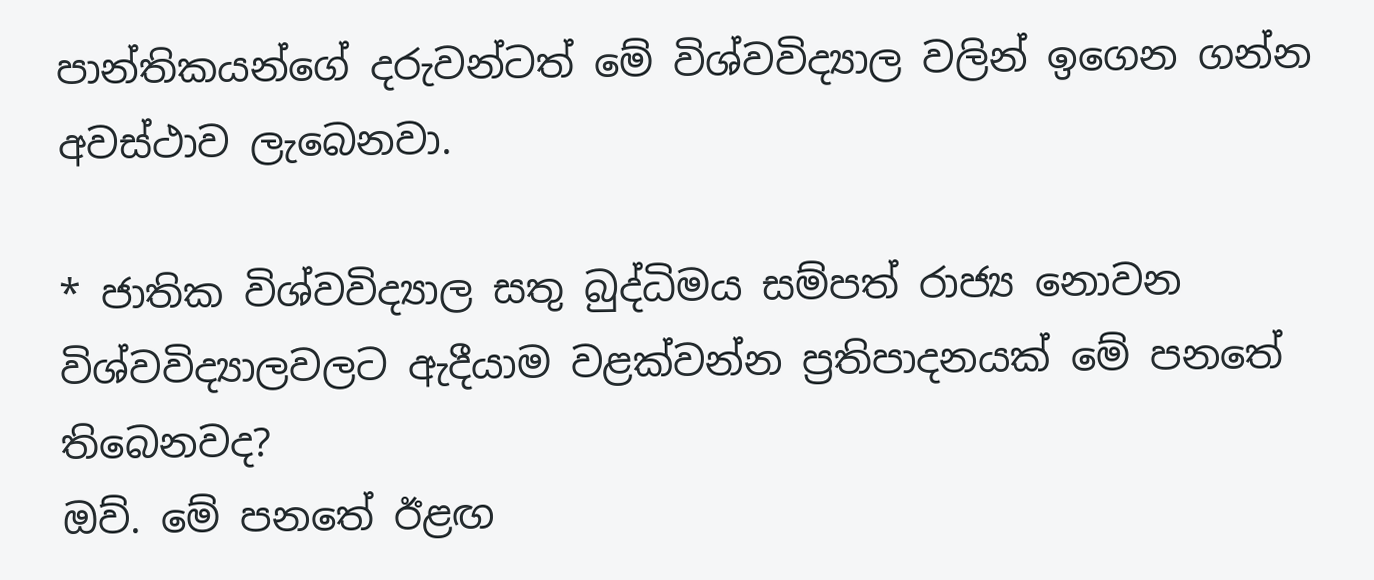පාන්තිකයන්ගේ දරුවන්ටත් මේ විශ්වවිද්‍යාල වලින් ඉගෙන ගන්න අවස්ථාව ලැබෙනවා.

* ජාතික විශ්වවිද්‍යාල සතු බුද්ධිමය සම්පත් රාජ්‍ය නොවන විශ්වවිද්‍යාලවලට ඇදීයාම වළක්වන්න ප්‍රතිපාදනයක් මේ පනතේ තිබෙනවද?
ඔව්. මේ පනතේ ඊළඟ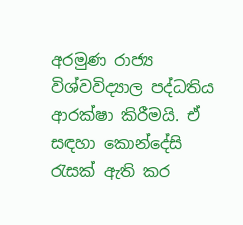අරමුණ රාජ්‍ය විශ්වවිද්‍යාල පද්ධතිය ආරක්ෂා කිරීමයි. ඒ සඳහා කොන්දේසි රැසක් ඇති කර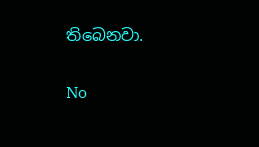තිබෙනවා.

No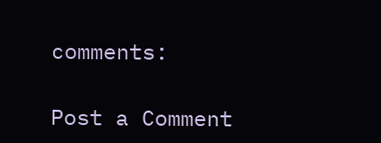comments:

Post a Comment